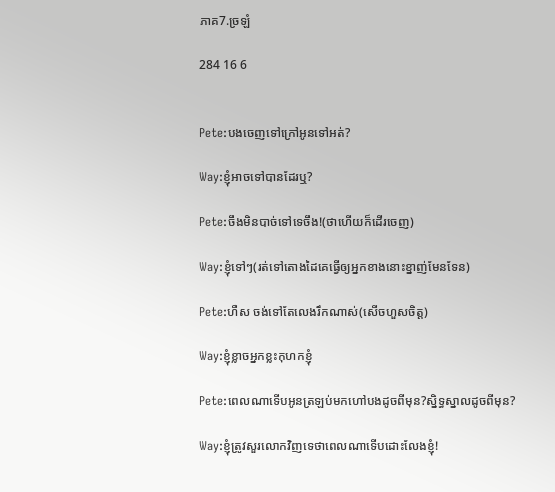ភាគ7.ច្រឡំ

284 16 6


Pete:បងចេញទៅក្រៅអូនទៅអត់?

Way:ខ្ញុំអាចទៅបានដែរឬ?

Pete:ចឹងមិនបាច់ទៅទេចឹង!(ថាហើយក៏ដើរចេញ)

Way:ខ្ញុំទៅៗ(រត់ទៅតោងដៃគេធ្វើឲ្យអ្នកខាងនោះខ្នាញ់មែនទែន)

Pete:ហឺស ចង់ទៅតែលេងរឹកណាស់(សើចហួសចិត្ត)

Way:ខ្ញុំខ្លាចអ្នកខ្លះកុហកខ្ញុំ

Pete:ពេលណាទើបអូនត្រឡប់មកហៅបងដូចពីមុន?ស្និទ្ធស្នាលដូចពីមុន?

Way:ខ្ញុំត្រូវសួរលោកវិញទេថាពេលណាទើបដោះលែងខ្ញុំ!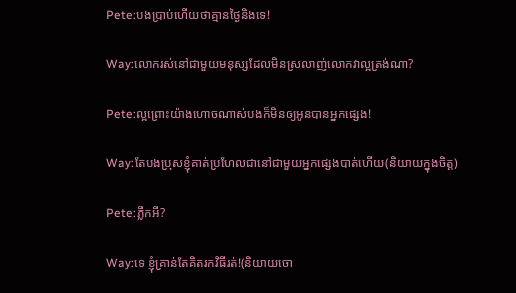Pete:បងប្រាប់ហើយថាគ្មានថ្ងៃនិងទេ!

Way:លោករស់នៅជាមួយមនុស្សដែលមិនស្រលាញ់លោកវាល្អត្រង់ណា?

Pete:ល្អព្រោះយ៉ាងហោចណាស់បងក៏មិនឲ្យអូនបានអ្នកផ្សេង!

Way:តែបងប្រុសខ្ញុំគាត់ប្រហែលជានៅជាមួយអ្នកផ្សេងបាត់ហើយ(និយាយក្នុងចិត្ត)

Pete:ភ្លឹកអី?

Way:ទេ ខ្ញុំគ្រាន់តែគិតរកវិធីរត់!(និយាយចោ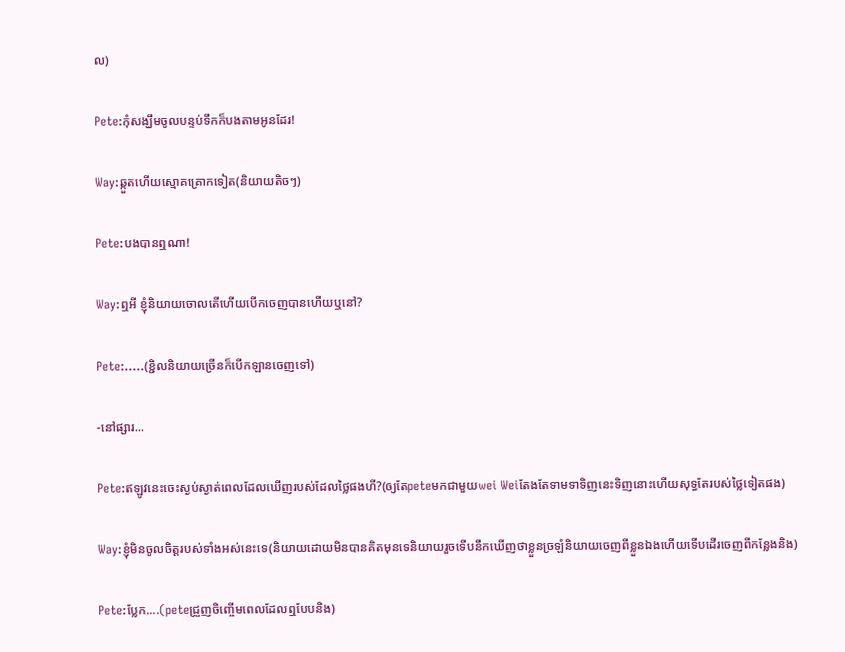ល)

Pete:កុំសង្ឃឹមចូលបន្ទប់ទឹកក៏បងតាមអូនដែរ!

Way:ឆ្កួតហើយស្មោគគ្រោកទៀត(និយាយតិចៗ)

Pete:បងបានឮណា!

Way:ឮអី ខ្ញុំនិយាយចោលតើហើយបើកចេញបានហើយឬនៅ?

Pete:.....(ខ្ជិលនិយាយច្រើនក៏បើកឡានចេញទៅ)

-នៅផ្សារ...

Pete:ឥឡូវនេះចេះស្ងប់ស្ងាត់ពេលដែលឃើញរបស់ដែលថ្លៃផងហី?(ឲ្យតែpeteមកជាមួយwei Weiតែងតែទាមទាទិញនេះទិញនោះហើយសុទ្ធតែរបស់ថ្លៃទៀតផង)

Way:ខ្ញុំមិនចូលចិត្តរបស់ទាំងអស់នេះទេ(និយាយដោយមិនបានគិតមុនទេនិយាយរួចទើបនឹកឃើញថាខ្លួនច្រឡំនិយាយចេញពីខ្លួនឯងហើយទើបដើរចេញពីកន្លែងនិង)

Pete:ប្លែក....(peteជ្រួញចិញ្ចើមពេលដែលឮបែបនិង)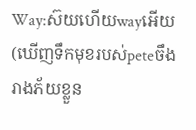Way:ស៊យហើយwayអើយ(ឃើញទឹកមុខរបស់peteចឹងរាងភ័យខ្លួន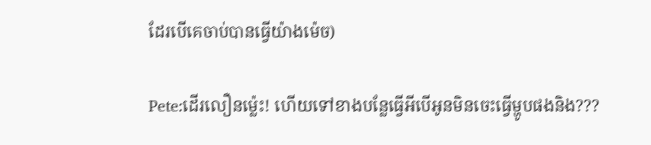ដែរបើគេចាប់បានធ្វើយ៉ាងម៉េច)

Pete:ដើរលឿនម្ល៉េះ! ហើយទៅខាងបន្លែធ្វើអីបើអូនមិនចេះធ្វើម្ហូបផងនិង???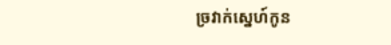ច្រវាក់ស្នេហ៍កូន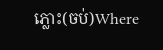ភ្លោះ(ចប់)Where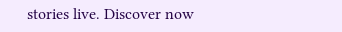stories live. Discover now